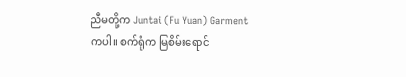ညီမတို့က Juntai (Fu Yuan) Garment ကပါ။ စက်ရုံက မြစိမ်းရောင်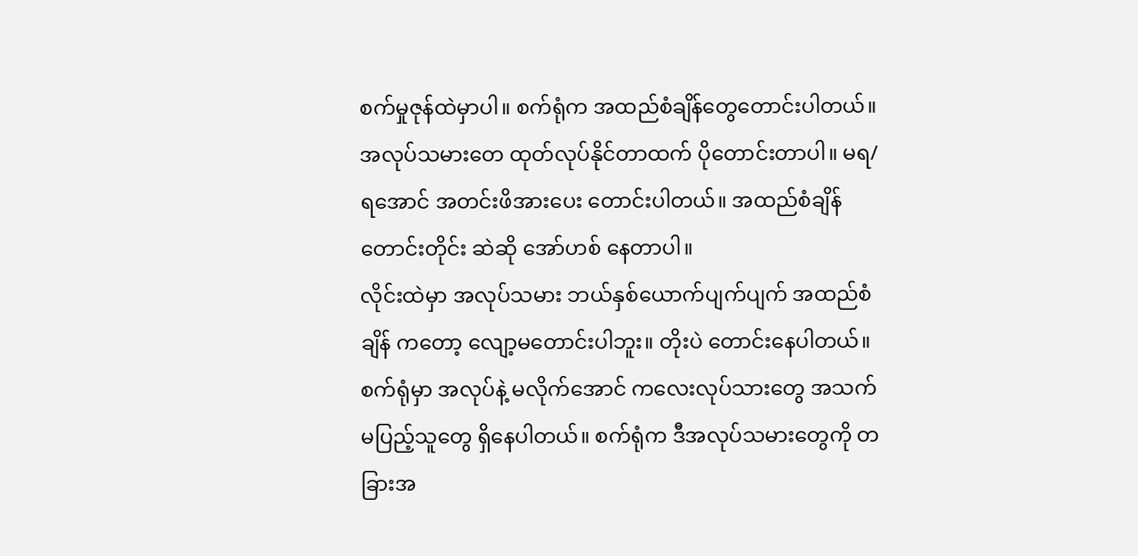စက်မှုဇုန်ထဲမှာပါ။ စက်ရုံက အထည်စံချိန်တွေတောင်းပါတယ်။ အလုပ်သမားတေ ထုတ်လုပ်နိုင်တာထက် ပိုတောင်းတာပါ။ မရ/ ရအောင် အတင်းဖိအားပေး တောင်းပါတယ်။ အထည်စံချိန်တောင်းတိုင်း ဆဲဆို အော်ဟစ် နေတာပါ။
လိုင်းထဲမှာ အလုပ်သမား ဘယ်နှစ်ယောက်ပျက်ပျက် အထည်စံချိန် ကတော့ လျော့မတောင်းပါဘူး။ တိုးပဲ တောင်းနေပါတယ်။
စက်ရုံမှာ အလုပ်နဲ့ မလိုက်အောင် ကလေးလုပ်သားတွေ အသက်မပြည့်သူတွေ ရှိနေပါတယ်။ စက်ရုံက ဒီအလုပ်သမားတွေကို တခြားအ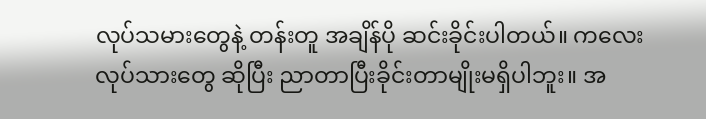လုပ်သမားတွေနဲ့ တန်းတူ အချိန်ပို ဆင်းခိုင်းပါတယ်။ ကလေးလုပ်သားတွေ ဆိုပြီး ညာတာပြီးခိုင်းတာမျိုးမရှိပါဘူး။ အ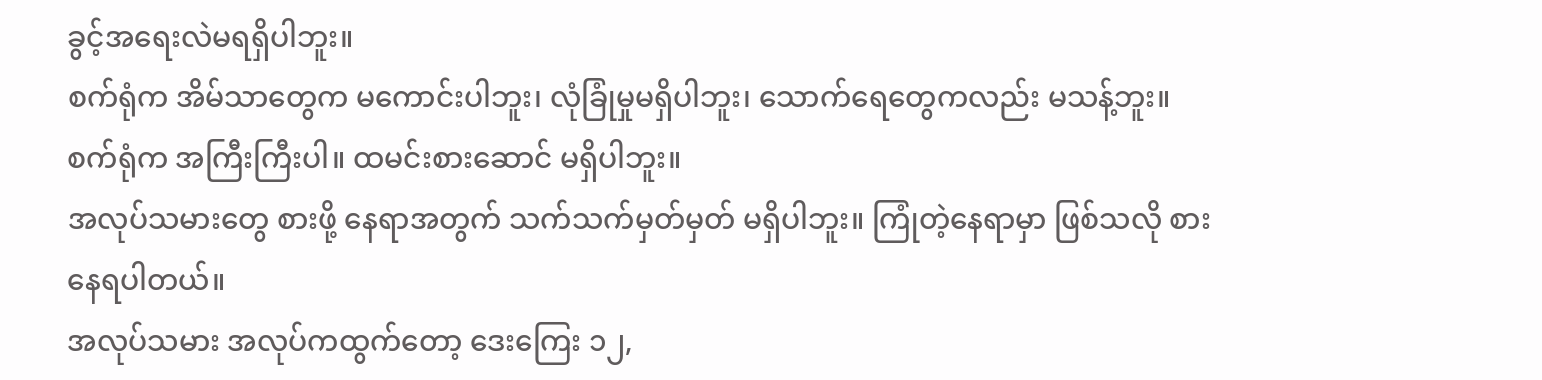ခွင့်အရေးလဲမရရှိပါဘူး။
စက်ရုံက အိမ်သာတွေက မကောင်းပါဘူး၊ လုံခြုံမှုမရှိပါဘူး၊ သောက်ရေတွေကလည်း မသန့်ဘူး။ စက်ရုံက အကြီးကြီးပါ။ ထမင်းစားဆောင် မရှိပါဘူး။
အလုပ်သမားတွေ စားဖို့ နေရာအတွက် သက်သက်မှတ်မှတ် မရှိပါဘူး။ ကြုံတဲ့နေရာမှာ ဖြစ်သလို စားနေရပါတယ်။
အလုပ်သမား အလုပ်ကထွက်တော့ ဒေးကြေး ၁၂,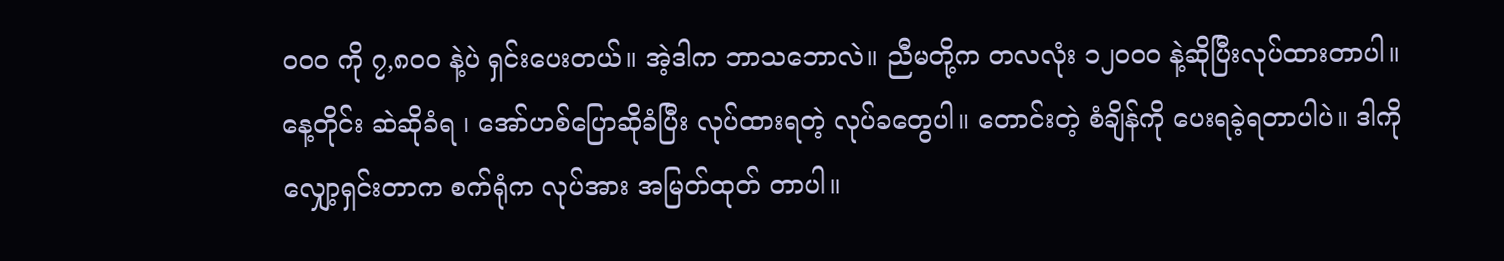၀၀၀ ကို ၇,၈၀၀ နဲ့ပဲ ရှင်းပေးတယ်။ အဲ့ဒါက ဘာသဘောလဲ။ ညီမတို့က တလလုံး ၁၂၀၀၀ နဲ့ဆိုပြီးလုပ်ထားတာပါ။
နေ့တိုင်း ဆဲဆိုခံရ ၊ အော်ဟစ်ပြောဆိုခံပြီး လုပ်ထားရတဲ့ လုပ်ခတွေပါ။ တောင်းတဲ့ စံချိန်ကို ပေးရခဲ့ရတာပါပဲ။ ဒါကို လျှော့ရှင်းတာက စက်ရုံက လုပ်အား အမြတ်ထုတ် တာပါ။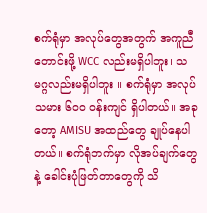စက်ရုံမှာ အလုပ်တွေအတွက် အကူညီတောင်းဖို့ WCC လည်းမရှိပါဘူး၊ သမဂ္ဂလည်းမရှိပါဘူး ။ စက်ရုံမှာ အလုပ်သမား ၆၀၀ ဝန်းကျင် ရှိပါတယ်။ အခုတော့ AMISU အထည်တွေ ချုပ်နေပါတယ်။ စက်ရုံဘက်မှာ လိုအပ်ချက်တွေနဲ့ ခေါင်းပုံဖြတ်တာတွေကို သိ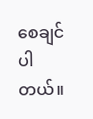စေချင်ပါတယ်။